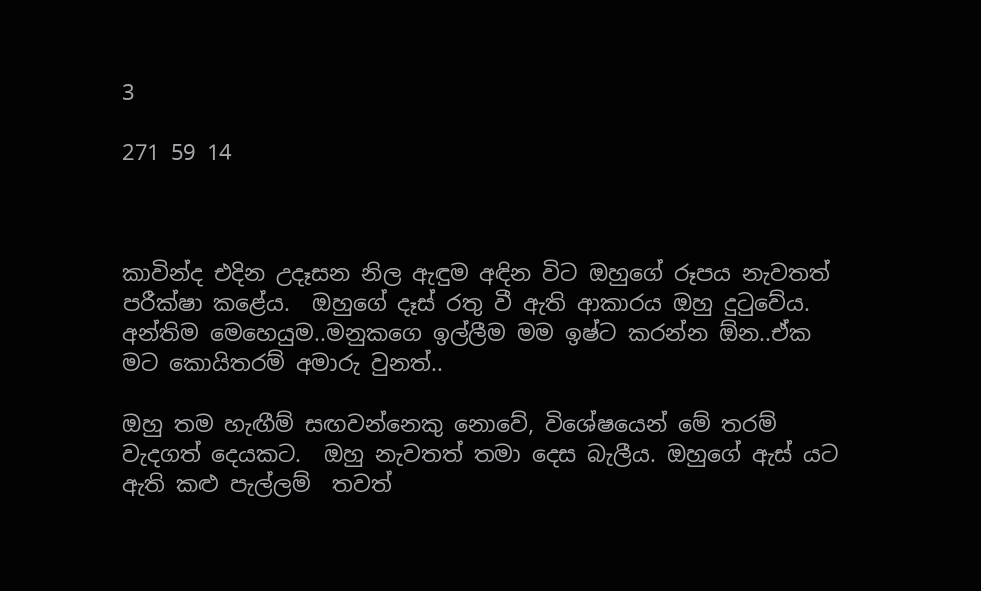3

271 59 14



කාවින්ද එදින උදෑසන නිල ඇඳුම අඳින විට ඔහුගේ රූපය නැවතත් පරීක්ෂා කළේය.  ඔහුගේ දෑස් රතු වී ඇති ආකාරය ඔහු දුටුවේය. අන්තිම මෙහෙයුම..මනුකගෙ ඉල්ලීම මම ඉෂ්ට කරන්න ඕන..ඒක මට කොයිතරම් අමාරු වුනත්..

ඔහු තම හැඟීම් සඟවන්නෙකු නොවේ, විශේෂයෙන් මේ තරම් වැදගත් දෙයකට.  ඔහු නැවතත් තමා දෙස බැලීය. ඔහුගේ ඇස් යට ඇති කළු පැල්ලම්  තවත්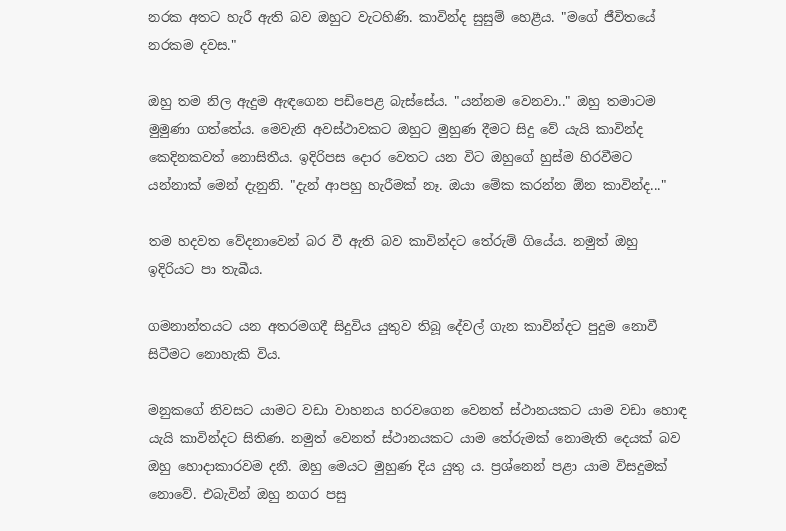නරක අතට හැරී ඇති බව ඔහුට වැටහිණි. කාවින්ද සුසුම් හෙළීය. "මගේ ජීවිතයේ නරකම දවස."

ඔහු තම නිල ඇදුම ඇඳගෙන පඩිපෙළ බැස්සේය. "යන්නම වෙනවා.." ඔහු තමාටම මුමුණා ගත්තේය. මෙවැනි අවස්ථාවකට ඔහුට මුහුණ දීමට සිදු වේ යැයි කාවින්ද කෙදිනකවත් නොසිතීය. ඉදිරිපස දොර වෙතට යන විට ඔහුගේ හුස්ම හිරවීමට යන්නාක් මෙන් දැනුනි. "දැන් ආපහු හැරීමක් නෑ. ඔයා මේක කරන්න ඕන කාවින්ද..."

තම හදවත වේදනාවෙන් බර වී ඇති බව කාවින්දට තේරුම් ගියේය. නමුත් ඔහු ඉදිරියට පා තැබීය.

ගමනාන්තයට යන අතරමගදී සිදුවිය යුතුව තිබූ දේවල් ගැන කාවින්දට පුදුම නොවී සිටීමට නොහැකි විය.

මනුකගේ නිවසට යාමට වඩා වාහනය හරවගෙන වෙනත් ස්ථානයකට යාම වඩා හොඳ යැයි කාවින්දට සිතිණ. නමුත් වෙනත් ස්ථානයකට යාම තේරුමක් නොමැති දෙයක් බව ඔහු හොදාකාරවම දනී. ඔහු මෙයට මුහුණ දිය යුතු ය. ප්‍රශ්නෙන් පළා යාම විසදුමක් නොවේ. එබැවින් ඔහු නගර පසු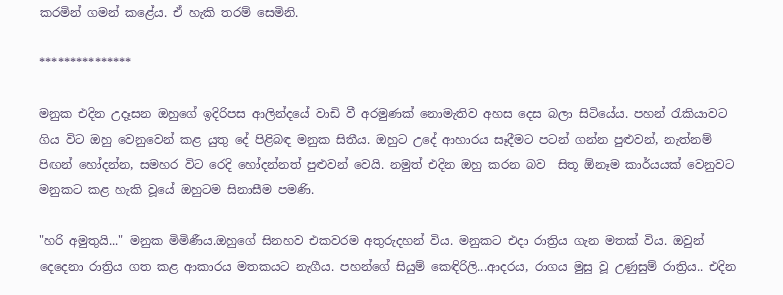කරමින් ගමන් කළේය. ඒ හැකි තරම් සෙමිනි.

***************

මනුක එදින උදෑසන ඔහුගේ ඉදිරිපස ආලින්දයේ වාඩි වී අරමුණක් නොමැතිව අහස දෙස බලා සිටියේය. පහන් රැකියාවට ගිය විට ඔහු වෙනුවෙන් කළ යුතු දේ පිළිබඳ මනුක සිතීය. ඔහුට උදේ ආහාරය සෑදීමට පටන් ගන්න පුළුවන්, නැත්නම් පිඟන් හෝදන්න, සමහර විට රෙදි හෝදන්නත් පුළුවන් වෙයි. නමුත් එදින ඔහු කරන බව  සිතූ ඕනෑම කාර්යයක් වෙනුවට මනුකට කළ හැකි වූයේ ඔහුටම සිනාසීම පමණි.

"හරි අමුතුයි..." මනුක මිමිණීය.ඔහුගේ සිනහව එකවරම අතුරුදහන් විය. මනුකට එදා රාත්‍රිය ගැන මතක් විය. ඔවුන් දෙදෙනා රාත්‍රිය ගත කළ ආකාරය මතකයට නැගීය. පහන්ගේ සියුම් කෙඳිරිලි...ආදරය, රාගය මුසු වූ උණුසුම් රාත්‍රිය.. එදින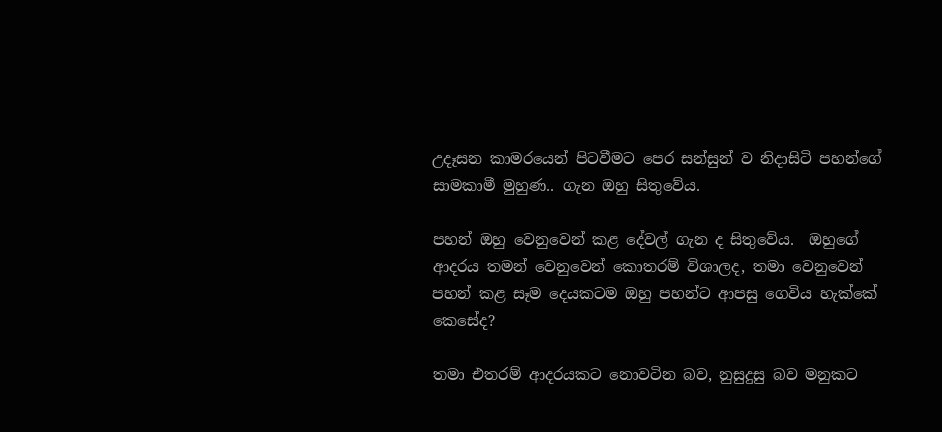උදෑසන කාමරයෙන් පිටවීමට පෙර සන්සුන් ව නිදාසිටි පහන්ගේ සාමකාමී මුහුණ.. ගැන ඔහු සිතුවේය.

පහන් ඔහු වෙනුවෙන් කළ දේවල් ගැන ද සිතුවේය.  ඔහුගේ ආදරය තමන් වෙනුවෙන් කොතරම් විශාලද, තමා වෙනුවෙන් පහන් කළ සෑම දෙයකටම ඔහු පහන්ට ආපසු ගෙවිය හැක්කේ කෙසේද?

තමා එතරම් ආදරයකට නොවටින බව, නුසුදුසු බව මනුකට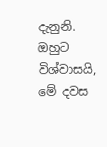දැනුනි. ඔහුට විශ්වාසයි, මේ දවස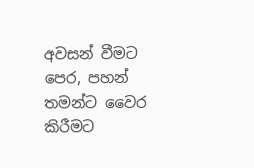අවසන් වීමට පෙර, පහන් තමන්ට වෛර කිරීමට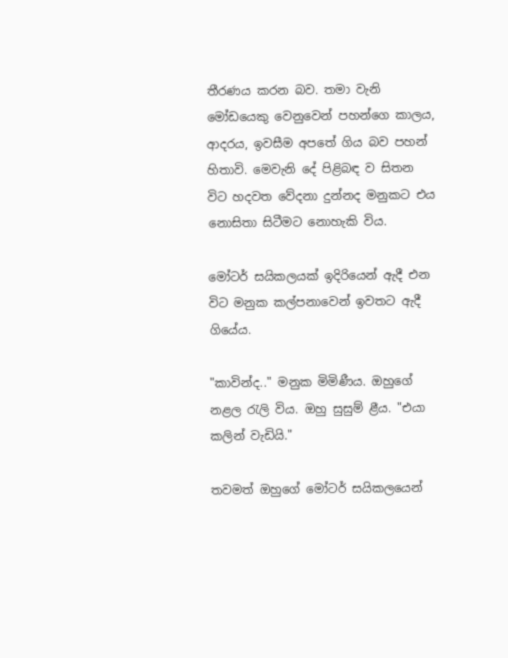තීරණය කරන බව. තමා වැනි මෝඩයෙකු වෙනුවෙන් පහන්ගෙ කාලය, ආදරය, ඉවසීම අපතේ ගිය බව පහන් හිතාවි. මෙවැනි දේ පිළිබඳ ව සිතන විට හදවත වේදනා දුන්නද මනුකට එය නොසිතා සිටීමට නොහැකි විය.

මෝටර් සයිකලයක් ඉදිරියෙන් ඇදී එන විට මනුක කල්පනාවෙන් ඉවතට ඇදී ගියේය.

"කාවින්ද.." මනුක මිමිණීය. ඔහුගේ නළල රැලි විය. ඔහු සුසුම් ළීය. "එයා කලින් වැඩියි."

තවමත් ඔහුගේ මෝටර් සයිකලයෙන්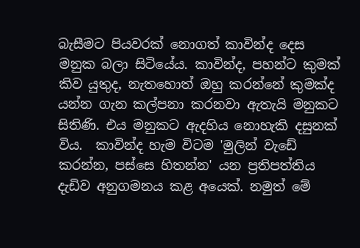බැසීමට පියවරක් නොගත් කාවින්ද දෙස මනුක බලා සිටියේය. කාවින්ද, පහන්ට කුමක් කිව යුතුද, නැතහොත් ඔහු කරන්නේ කුමක්ද යන්න ගැන කල්පනා කරනවා ඇතැයි මනුකට සිතිණි. එය මනුකට ඇදහිය නොහැකි දසුනක් විය.  කාවින්ද හැම විටම 'මුලින් වැඩේ කරන්න, පස්සෙ හිතන්න' යන ප්‍රතිපත්තිය දැඩිව අනුගමනය කළ අයෙක්. නමුත් මේ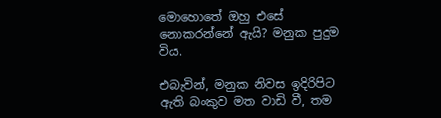මොහොතේ ඔහු එසේ නොකරන්නේ ඇයි? මනුක පුදුම විය.

එබැවින්, මනුක නිවස ඉදිරිපිට ඇති බංකුව මත වාඩි වී, තම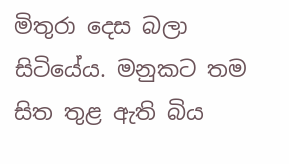මිතුරා දෙස බලා සිටියේය. මනුකට තම සිත තුළ ඇති බිය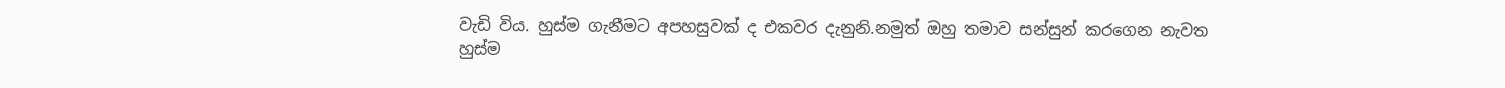වැඩි විය. හුස්ම ගැනීමට අපහසුවක් ද එකවර දැනුනි.නමුත් ඔහු තමාව සන්සුන් කරගෙන නැවත හුස්ම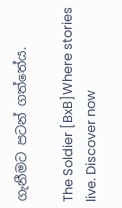ගැනීමට පටන් ගත්තේය.

The Soldier [BxB]Where stories live. Discover now